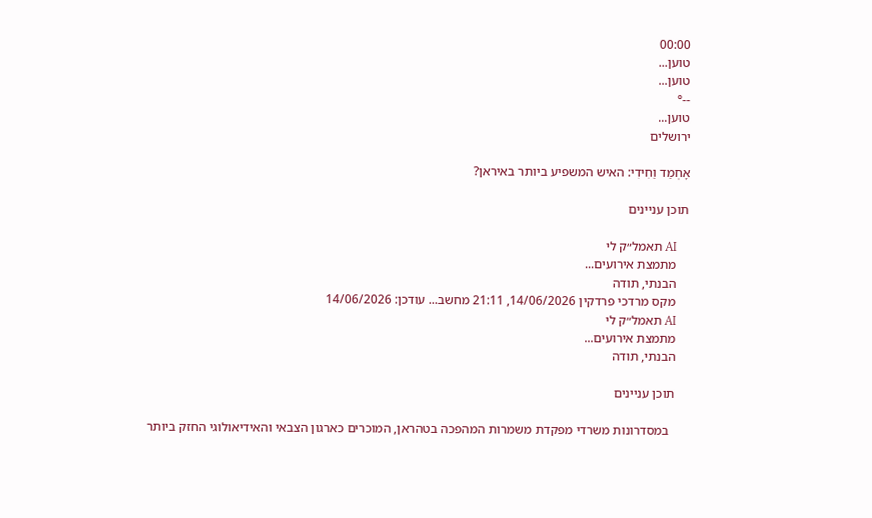00:00
טוען...
טוען...
--°
טוען...
ירושלים

אָחְמַד וַחִידִי: האיש המשפיע ביותר באיראן?

תוכן עניינים

    AI תאמל״ק לי
    מתמצת אירועים...
    הבנתי, תודה
    מקס מרדכי פרדקין 14/06/2026, 21:11 מחשב... עודכן: 14/06/2026
    AI תאמל״ק לי
    מתמצת אירועים...
    הבנתי, תודה

    תוכן עניינים

      במסדרונות משרדי מפקדת משמרות המהפכה בטהראן, המוכרים כארגון הצבאי והאידיאולוגי החזק ביותר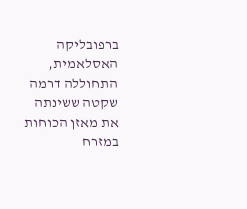ברפובליקה האסלאמית, התחוללה דרמה שקטה ששינתה את מאזן הכוחות במזרח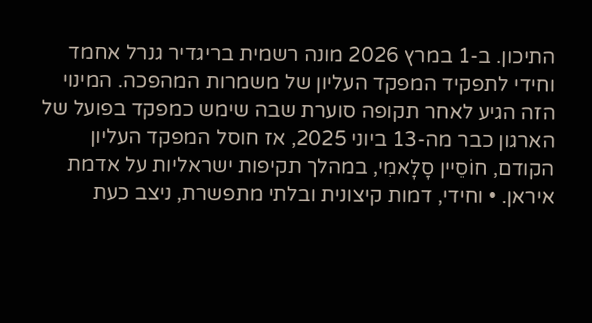התיכון. ב-1 במרץ 2026 מונה רשמית בריגדיר גנרל אחמד וחידי לתפקיד המפקד העליון של משמרות המהפכה. המינוי הזה הגיע לאחר תקופה סוערת שבה שימש כמפקד בפועל של הארגון כבר מה-13 ביוני 2025, אז חוסל המפקד העליון הקודם, חוֹסֵיין סָלָאמִי, במהלך תקיפות ישראליות על אדמת איראן. • וחידי, דמות קיצונית ובלתי מתפשרת, ניצב כעת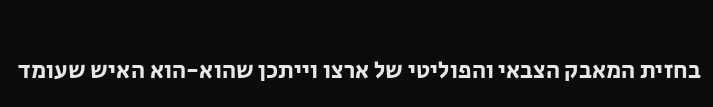בחזית המאבק הצבאי והפוליטי של ארצו וייתכן שהוא-הוא האיש שעומד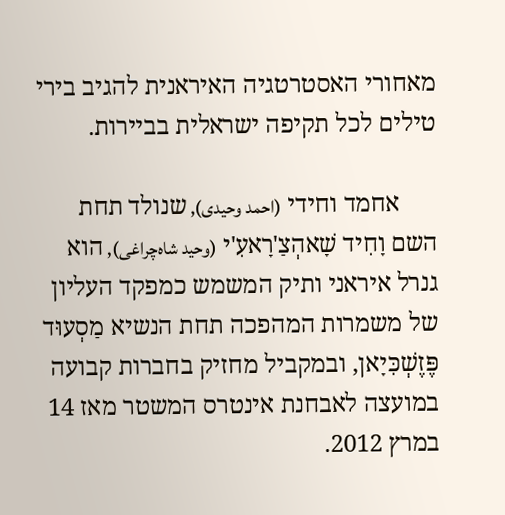מאחורי האסטרטגיה האיראנית להגיב בירי טילים לכל תקיפה ישראלית בביירות.

      אחמד וחידי (احمد وحیدی), שנולד תחת השם וָחִיד שָׁאהְצַ'רָאעִ'י (وحید شاه‌چراغی), הוא גנרל איראני ותיק המשמש כמפקד העליון של משמרות המהפכה תחת הנשיא מַסְעוּד פֶּזֶשְׁכִּיָאן, ובמקביל מחזיק בחברות קבועה במועצה לאבחנת אינטרס המשטר מאז 14 במרץ 2012.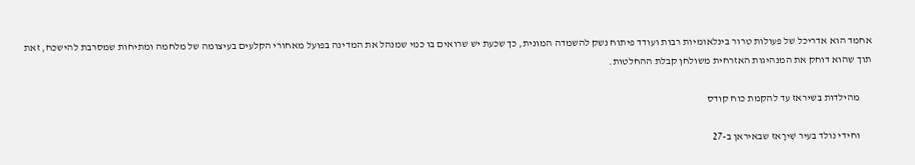אחמד הוא אדריכל של פעולות טרור בינלאומיות רבות ועודד פיתוח נשק להשמדה המונית, כך שכעת יש שרואים בו כמי שמנהל את המדינה בפועל מאחורי הקלעים בעיצומה של מלחמה ומתיחות שמסרבת להישכח, זאת תוך שהוא דוחק את המנהיגות האזרחית משולחן קבלת ההחלטות.

      מהילדות בשיראז עד להקמת כוח קודס

      וחידי נולד בעיר שִׁירָאז שבאיראן ב-27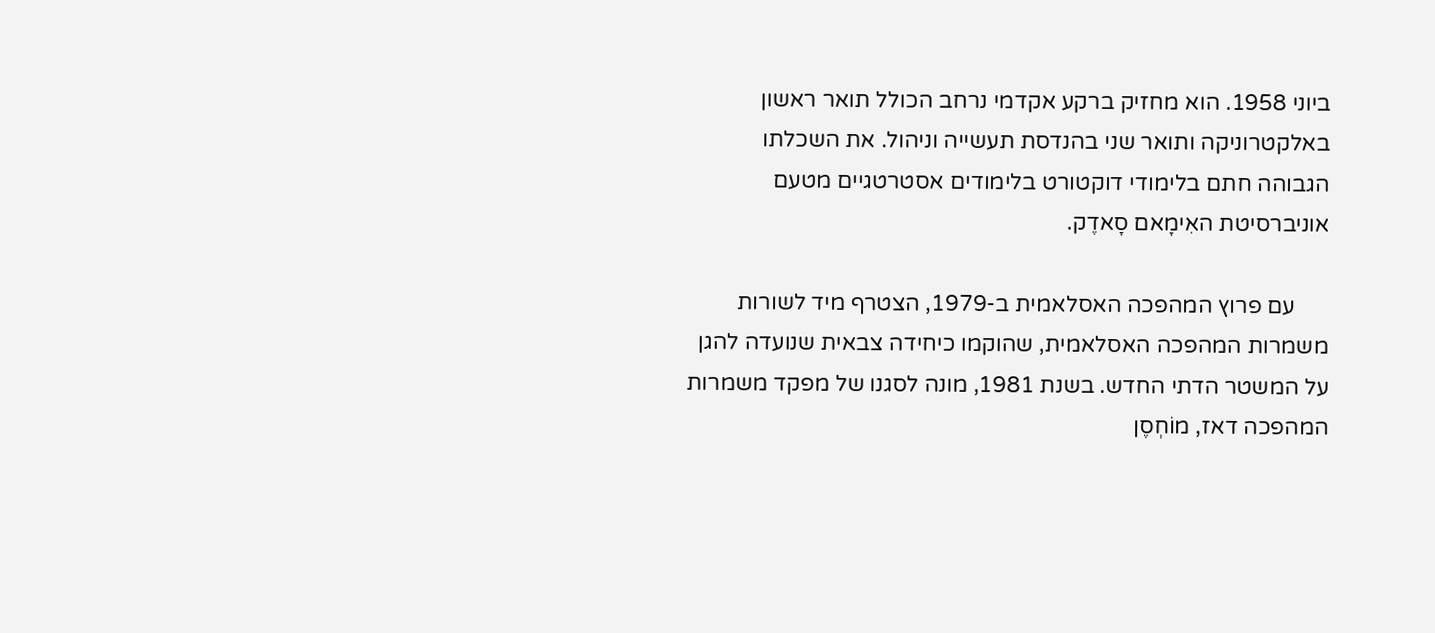ביוני 1958. הוא מחזיק ברקע אקדמי נרחב הכולל תואר ראשון באלקטרוניקה ותואר שני בהנדסת תעשייה וניהול. את השכלתו הגבוהה חתם בלימודי דוקטורט בלימודים אסטרטגיים מטעם אוניברסיטת האִימָאם סָאדֶק.

      עם פרוץ המהפכה האסלאמית ב-1979, הצטרף מיד לשורות משמרות המהפכה האסלאמית, שהוקמו כיחידה צבאית שנועדה להגן על המשטר הדתי החדש. בשנת 1981, מונה לסגנו של מפקד משמרות המהפכה דאז, מוֹחְסֶן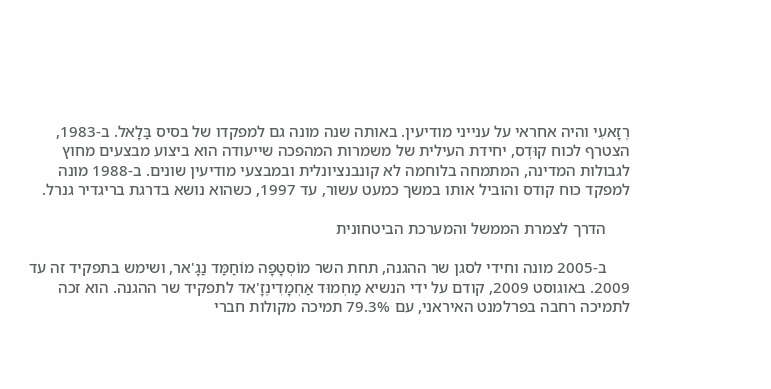רֶזָאעִי והיה אחראי על ענייני מודיעין. באותה שנה מונה גם למפקדו של בסיס בַּלָאל. ב-1983, הצטרף לכוח קוּדְס, יחידת העילית של משמרות המהפכה שייעודה הוא ביצוע מבצעים מחוץ לגבולות המדינה, המתמחה בלוחמה לא קונבנציונלית ובמבצעי מודיעין שונים. ב-1988 מונה למפקד כוח קודס והוביל אותו במשך כמעט עשור, עד 1997, כשהוא נושא בדרגת בריגדיר גנרל.

      הדרך לצמרת הממשל והמערכת הביטחונית

      ב-2005 מונה וחידי לסגן שר ההגנה, תחת השר מוֹסְטָפָה מוֹחַמַּד נַגָ'אר, ושימש בתפקיד זה עד 2009. באוגוסט 2009, קודם על ידי הנשיא מַחְמוּד אַחְמָדִינֶזָ'אד לתפקיד שר ההגנה. הוא זכה לתמיכה רחבה בפרלמנט האיראני, עם 79.3% תמיכה מקולות חברי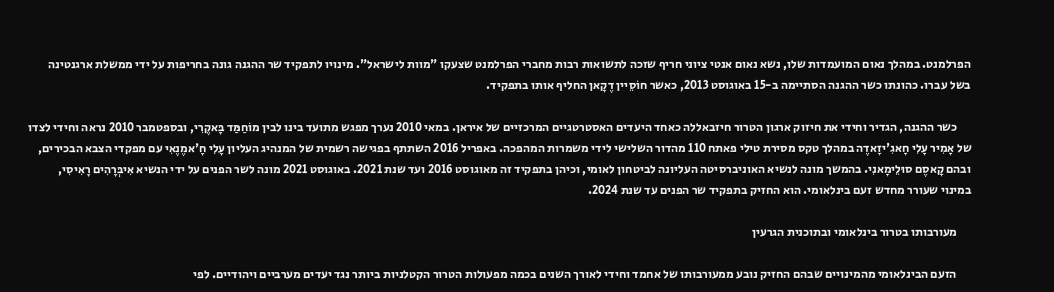הפרלמנט. במהלך נאום המועמדות שלו, נשא נאום אנטי ציוני חריף שזכה לתשואות רבות מחברי הפרלמנט שצעקו "מוות לישראל". מינויו לתפקיד שר ההגנה גונה בחריפות על ידי ממשלת ארגנטינה בשל עברו. כהונתו כשר ההגנה הסתיימה ב-15 באוגוסט 2013, כאשר חוֹסֵיין דֶקָאן החליף אותו בתפקיד.

      כשר ההגנה, הגדיר וחידי את חיזוק ארגון הטרור חיזבאללה כאחד היעדים האסטרטגיים המרכזיים של איראן. במאי 2010 נערך מפגש מתועד בינו לבין מוֹחַמַּד בָּאקֶרִי, ובספטמבר 2010 נראה וחידי לצדו של אָמִיר עָלִי חָאגִ'יזָאדֶה במהלך טקס מסירת טילי פאתח 110 מהדור השלישי לידי משמרות המהפכה. באפריל 2016 השתתף בפגישה רשמית של המנהיג העליון עָלִי חָ'אמֶנֶאִי עם מפקדי הצבא הבכירים, ובהם קָאסֶם סוּלֵימָאנִי. בהמשך מונה לנשיא האוניברסיטה העליונה לביטחון לאומי, וכיהן בתפקיד זה מאוגוסט 2016 ועד שנת 2021. באוגוסט 2021 מונה לשר הפנים על ידי הנשיא אִיבְּרָהִים רָאִיסִי, במינוי שעורר מחדש זעם בינלאומי. הוא החזיק בתפקיד שר הפנים עד שנת 2024.

      מעורבותו בטרור בינלאומי ובתוכנית הגרעין

      הזעם הבינלאומי מהמינויים שבהם החזיק נובע ממעורבותו של אחמד וחידי לאורך השנים בכמה מפעולות הטרור הקטלניות ביותר נגד יעדים מערביים ויהודיים. לפי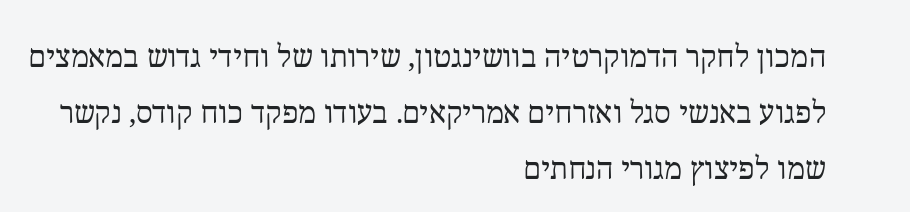המכון לחקר הדמוקרטיה בוושינגטון, שירותו של וחידי גדוש במאמצים לפגוע באנשי סגל ואזרחים אמריקאים. בעודו מפקד כוח קודס, נקשר שמו לפיצוץ מגורי הנחתים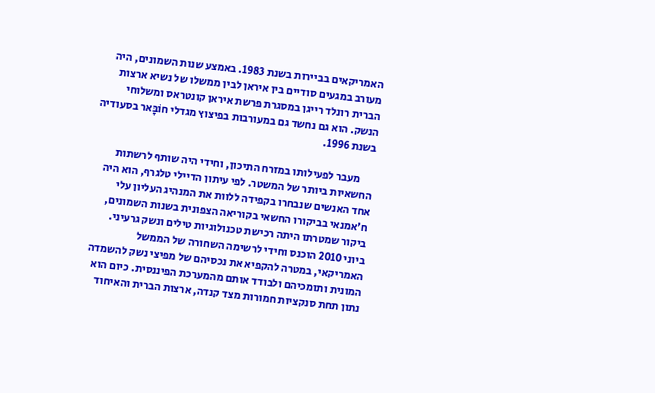האמריקאים בביירות בשנת 1983. באמצע שנות השמונים, היה מעורב במגעים סודיים בין איראן לבין ממשלו של נשיא ארצות הברית רונלד רייגן במסגרת פרשת איראן קונטראס ומשלוחי הנשק. הוא גם נחשד גם במעורבות בפיצוץ מגדלי חוֹבָּאר בסעודיה בשנת 1996.

      מעבר לפעילותו במזרח התיכון, וחידי היה שותף לרשתות החשאיות ביותר של המשטר. לפי עיתון הדיילי טלגרף, הוא היה אחד האנשים שנבחרו בקפידה ללוות את המנהיג העליון עלי ח'אמנאי בביקורו החשאי בקוריאה הצפונית בשנות השמונים, ביקור שמטרתו היתה רכישת טכנולוגיות טילים ונשק גרעיני. ביוני 2010 הוכנס וחידי לרשימה השחורה של הממשל האמריקאי, במטרה להקפיא את נכסיהם של מפיצי נשק להשמדה המונית ותומכיהם ולבודד אותם מהמערכת הפיננסית. כיום הוא נתון תחת סנקציות חמורות מצד קנדה, ארצות הברית והאיחוד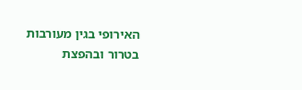האירופי בגין מעורבות בטרור ובהפצת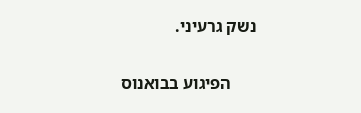נשק גרעיני.

      הפיגוע בבואנוס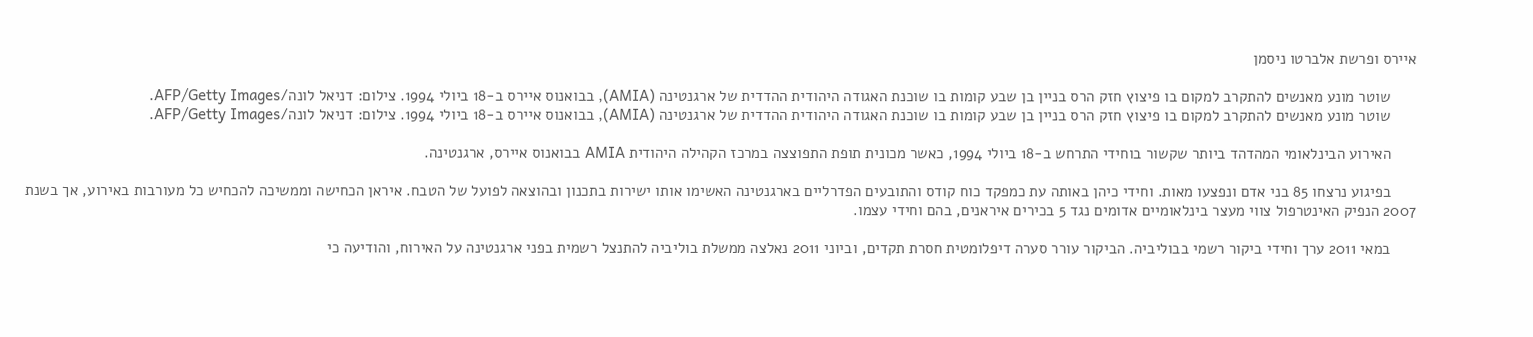איירס ופרשת אלברטו ניסמן

      שוטר מונע מאנשים להתקרב למקום בו פיצוץ חזק הרס בניין בן שבע קומות בו שוכנת האגודה היהודית ההדדית של ארגנטינה (AMIA), בבואנוס איירס ב-18 ביולי 1994. צילום: דניאל לונה/AFP/Getty Images.
      שוטר מונע מאנשים להתקרב למקום בו פיצוץ חזק הרס בניין בן שבע קומות בו שוכנת האגודה היהודית ההדדית של ארגנטינה (AMIA), בבואנוס איירס ב-18 ביולי 1994. צילום: דניאל לונה/AFP/Getty Images.

      האירוע הבינלאומי המהדהד ביותר שקשור בוחידי התרחש ב-18 ביולי 1994, כאשר מכונית תופת התפוצצה במרכז הקהילה היהודית AMIA בבואנוס איירס, ארגנטינה.

      בפיגוע נרצחו 85 בני אדם ונפצעו מאות. וחידי כיהן באותה עת כמפקד כוח קודס והתובעים הפדרליים בארגנטינה האשימו אותו ישירות בתכנון ובהוצאה לפועל של הטבח. איראן הכחישה וממשיכה להכחיש כל מעורבות באירוע, אך בשנת 2007 הנפיק האינטרפול צווי מעצר בינלאומיים אדומים נגד 5 בכירים איראנים, בהם וחידי עצמו.

      במאי 2011 ערך וחידי ביקור רשמי בבוליביה. הביקור עורר סערה דיפלומטית חסרת תקדים, וביוני 2011 נאלצה ממשלת בוליביה להתנצל רשמית בפני ארגנטינה על האירוח, והודיעה כי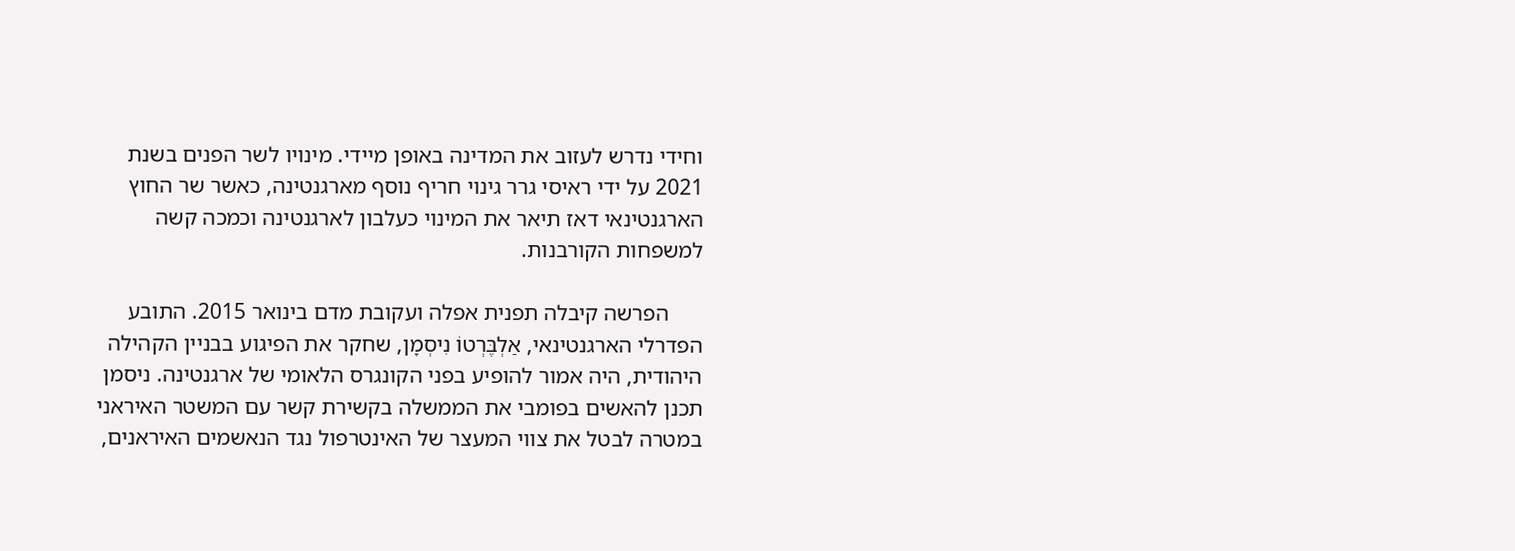וחידי נדרש לעזוב את המדינה באופן מיידי. מינויו לשר הפנים בשנת 2021 על ידי ראיסי גרר גינוי חריף נוסף מארגנטינה, כאשר שר החוץ הארגנטינאי דאז תיאר את המינוי כעלבון לארגנטינה וכמכה קשה למשפחות הקורבנות.

      הפרשה קיבלה תפנית אפלה ועקובת מדם בינואר 2015. התובע הפדרלי הארגנטינאי, אַלְבֶּרְטוֹ נִיסְמָן, שחקר את הפיגוע בבניין הקהילה היהודית, היה אמור להופיע בפני הקונגרס הלאומי של ארגנטינה. ניסמן תכנן להאשים בפומבי את הממשלה בקשירת קשר עם המשטר האיראני במטרה לבטל את צווי המעצר של האינטרפול נגד הנאשמים האיראנים,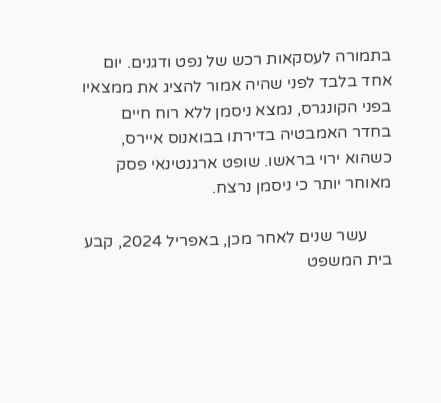בתמורה לעסקאות רכש של נפט ודגנים. יום אחד בלבד לפני שהיה אמור להציג את ממצאיו בפני הקונגרס, נמצא ניסמן ללא רוח חיים בחדר האמבטיה בדירתו בבואנוס איירס, כשהוא ירוי בראשו. שופט ארגנטינאי פסק מאוחר יותר כי ניסמן נרצח.

      עשר שנים לאחר מכן, באפריל 2024, קבע בית המשפט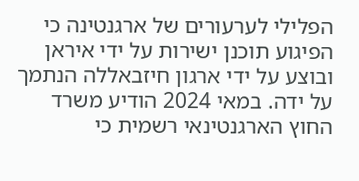הפלילי לערעורים של ארגנטינה כי הפיגוע תוכנן ישירות על ידי איראן ובוצע על ידי ארגון חיזבאללה הנתמך על ידה. במאי 2024 הודיע משרד החוץ הארגנטינאי רשמית כי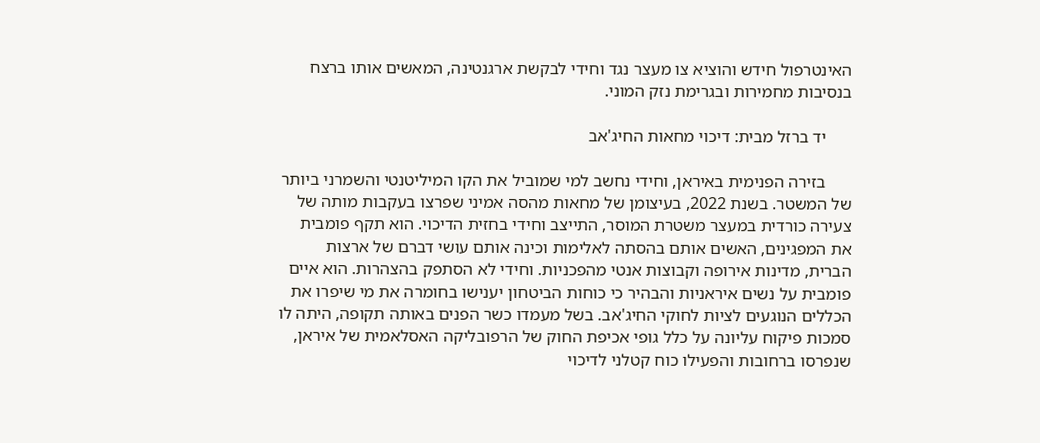האינטרפול חידש והוציא צו מעצר נגד וחידי לבקשת ארגנטינה, המאשים אותו ברצח בנסיבות מחמירות ובגרימת נזק המוני.

      יד ברזל מבית: דיכוי מחאות החיג'אב

      בזירה הפנימית באיראן, וחידי נחשב למי שמוביל את הקו המיליטנטי והשמרני ביותר של המשטר. בשנת 2022, בעיצומן של מחאות מהסה אמיני שפרצו בעקבות מותה של צעירה כורדית במעצר משטרת המוסר, התייצב וחידי בחזית הדיכוי. הוא תקף פומבית את המפגינים, האשים אותם בהסתה לאלימות וכינה אותם עושי דברם של ארצות הברית, מדינות אירופה וקבוצות אנטי מהפכניות. וחידי לא הסתפק בהצהרות. הוא איים פומבית על נשים איראניות והבהיר כי כוחות הביטחון יענישו בחומרה את מי שיפרו את הכללים הנוגעים לציות לחוקי החיג'אב. בשל מעמדו כשר הפנים באותה תקופה, היתה לו סמכות פיקוח עליונה על כלל גופי אכיפת החוק של הרפובליקה האסלאמית של איראן, שנפרסו ברחובות והפעילו כוח קטלני לדיכוי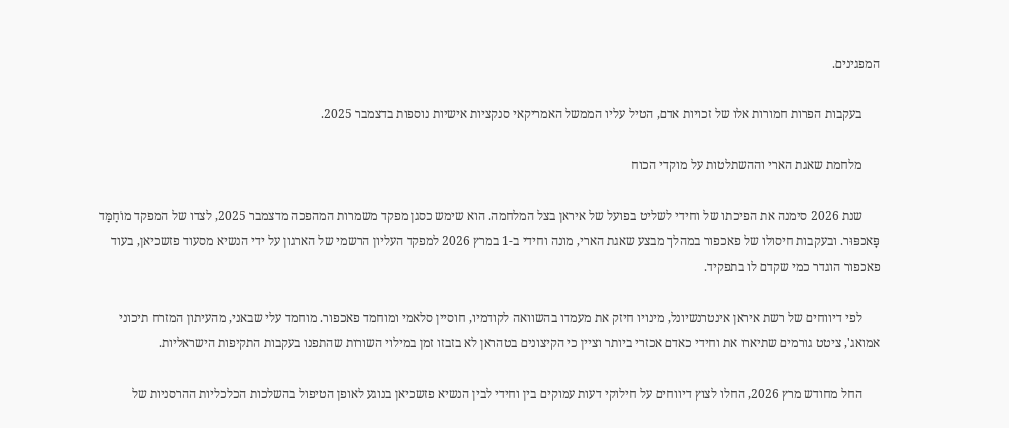המפגינים.

      בעקבות הפרות חמורות אלו של זכויות אדם, הטיל עליו הממשל האמריקאי סנקציות אישיות נוספות בדצמבר 2025.

      מלחמת שאגת הארי וההשתלטות על מוקדי הכוח

      שנת 2026 סימנה את הפיכתו של וחידי לשליט בפועל של איראן בצל המלחמה. הוא שימש כסגן מפקד משמרות המהפכה מדצמבר 2025, לצדו של המפקד מוֹחַמַּד פָּאכפּוּר. ובעקבות חיסולו של פאכפור במהלך מבצע שאגת הארי, מונה וחידי ב-1 במרץ 2026 למפקד העליון הרשמי של הארגון על ידי הנשיא מסעוד פזשכיאן, בעוד פאכפור הוגדר כמי שקדם לו בתפקיד.

      לפי דיווחים של רשת איראן אינטרנשיונל, מינויו חיזק את מעמדו בהשוואה לקודמיו, חוסיין סלאמי ומוחמד פאכפור. מוחמד עלי שבאני, מהעיתון המזרח תיכוני אמואג', ציטט גורמים שתיארו את וחידי כאדם אכזרי ביותר וציין כי הקיצונים בטהראן לא בזבזו זמן במילוי השורות שהתפנו בעקבות התקיפות הישראליות.

      החל מחודש מרץ 2026, החלו לצוץ דיווחים על חילוקי דעות עמוקים בין וחידי לבין הנשיא פזשכיאן בנוגע לאופן הטיפול בהשלכות הכלכליות ההרסניות של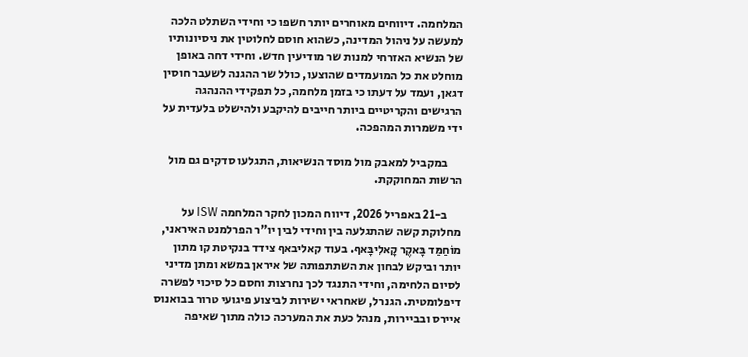המלחמה. דיווחים מאוחרים יותר חשפו כי וחידי השתלט הלכה למעשה על ניהול המדינה, כשהוא חוסם לחלוטין את ניסיונותיו של הנשיא האזרחי למנות שר מודיעין חדש. וחידי דחה באופן מוחלט את כל המועמדים שהוצעו, כולל שר ההגנה לשעבר חוסין דגאן, ועמד על דעתו כי בזמן מלחמה, כל תפקידי ההנהגה הרגישים והקריטיים ביותר חייבים להיקבע ולהישלט בלעדית על ידי משמרות המהפכה.

      במקביל למאבק מול מוסד הנשיאות, התגלעו סדקים גם מול הרשות המחוקקת.

      ב-21 באפריל 2026, דיווח המכון לחקר המלחמה ISW על מחלוקת קשה שהתגלעה בין וחידי לבין יו"ר הפרלמנט האיראני, מוֹחַמַּד בָּאקֶר קָאלִיבָּאף. בעוד קאליבאף צידד בנקיטת קו מתון יותר וביקש לבחון את השתתפותה של איראן במשא ומתן מדיני לסיום הלחימה, וחידי התנגד לכך נחרצות וחסם כל סיכוי לפשרה דיפלומטית. הגנרל, שאחראי ישירות לביצוע פיגועי טרור בבואנוס איירס ובביירות, מנהל כעת את המערכה כולה מתוך שאיפה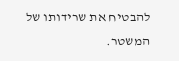להבטיח את שרידותו של המשטר.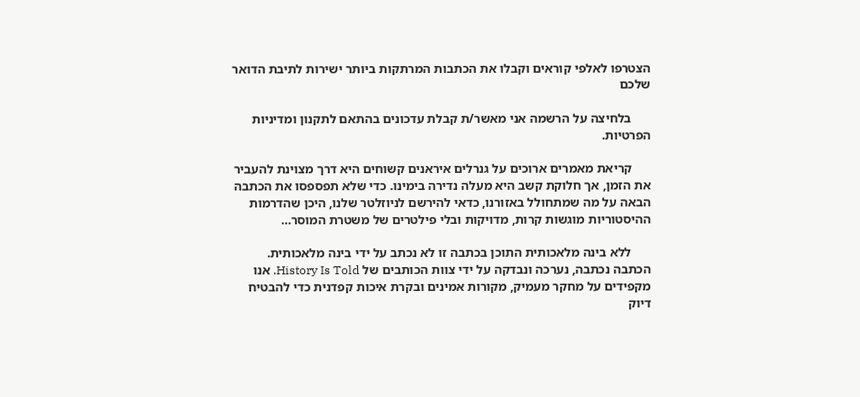הצטרפו לאלפי קוראים וקבלו את הכתבות המרתקות ביותר ישירות לתיבת הדואר שלכם

      בלחיצה על הרשמה אני מאשר/ת קבלת עדכונים בהתאם לתקנון ומדיניות הפרטיות.

      קריאת מאמרים ארוכים על גנרלים איראנים קשוחים היא דרך מצוינת להעביר את הזמן, אך חלוקת קשב היא מעלה נדירה בימינו. כדי שלא תפספסו את הכתבה הבאה על מה שמתחולל באזורנו, כדאי להירשם לניוזלטר שלנו, היכן שהדרמות ההיסטוריות מוגשות קרות, מדויקות ובלי פילטרים של משטרת המוסר…

      ללא בינה מלאכותית התוכן בכתבה זו לא נכתב על ידי בינה מלאכותית. הכתבה נכתבה, נערכה ונבדקה על ידי צוות הכותבים של History Is Told. אנו מקפידים על מחקר מעמיק, מקורות אמינים ובקרת איכות קפדנית כדי להבטיח דיוק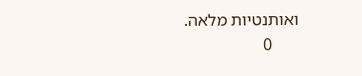ואותנטיות מלאה.
      0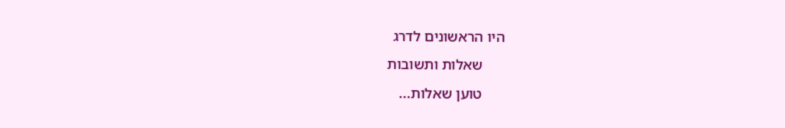היו הראשונים לדרג
      שאלות ותשובות
      טוען שאלות...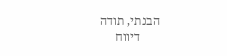הבנתי, תודה
      דיווח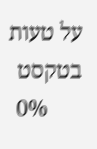על טעות בטקסט
      0%